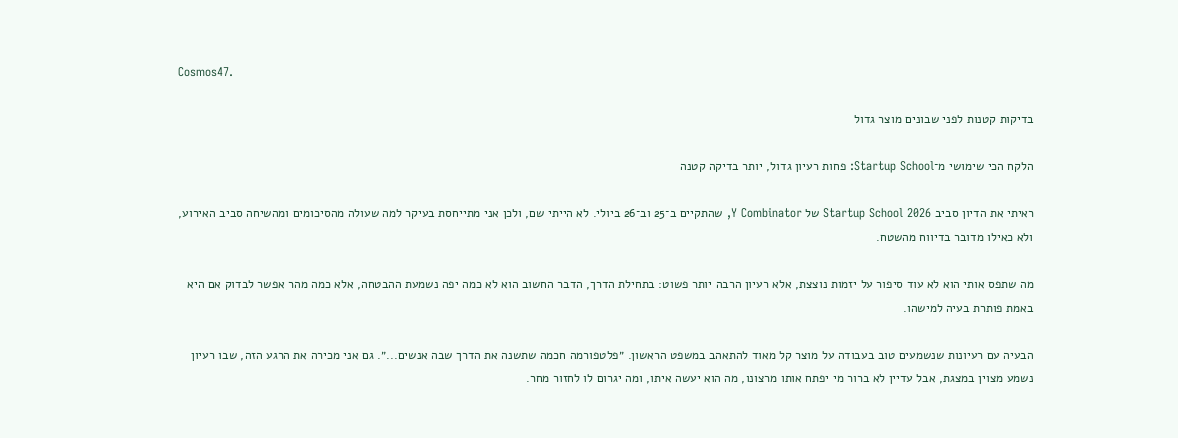Cosmos47.

בדיקות קטנות לפני שבונים מוצר גדול

הלקח הכי שימושי מ־Startup School: פחות רעיון גדול, יותר בדיקה קטנה

ראיתי את הדיון סביב Startup School 2026 של Y Combinator, שהתקיים ב־25 וב־26 ביולי. לא הייתי שם, ולכן אני מתייחסת בעיקר למה שעולה מהסיכומים ומהשיחה סביב האירוע, ולא כאילו מדובר בדיווח מהשטח.

מה שתפס אותי הוא לא עוד סיפור על יזמות נוצצת, אלא רעיון הרבה יותר פשוט: בתחילת הדרך, הדבר החשוב הוא לא כמה יפה נשמעת ההבטחה, אלא כמה מהר אפשר לבדוק אם היא באמת פותרת בעיה למישהו.

הבעיה עם רעיונות שנשמעים טוב בעבודה על מוצר קל מאוד להתאהב במשפט הראשון. ״פלטפורמה חכמה שתשנה את הדרך שבה אנשים...״. גם אני מכירה את הרגע הזה, שבו רעיון נשמע מצוין במצגת, אבל עדיין לא ברור מי יפתח אותו מרצונו, מה הוא יעשה איתו, ומה יגרום לו לחזור מחר.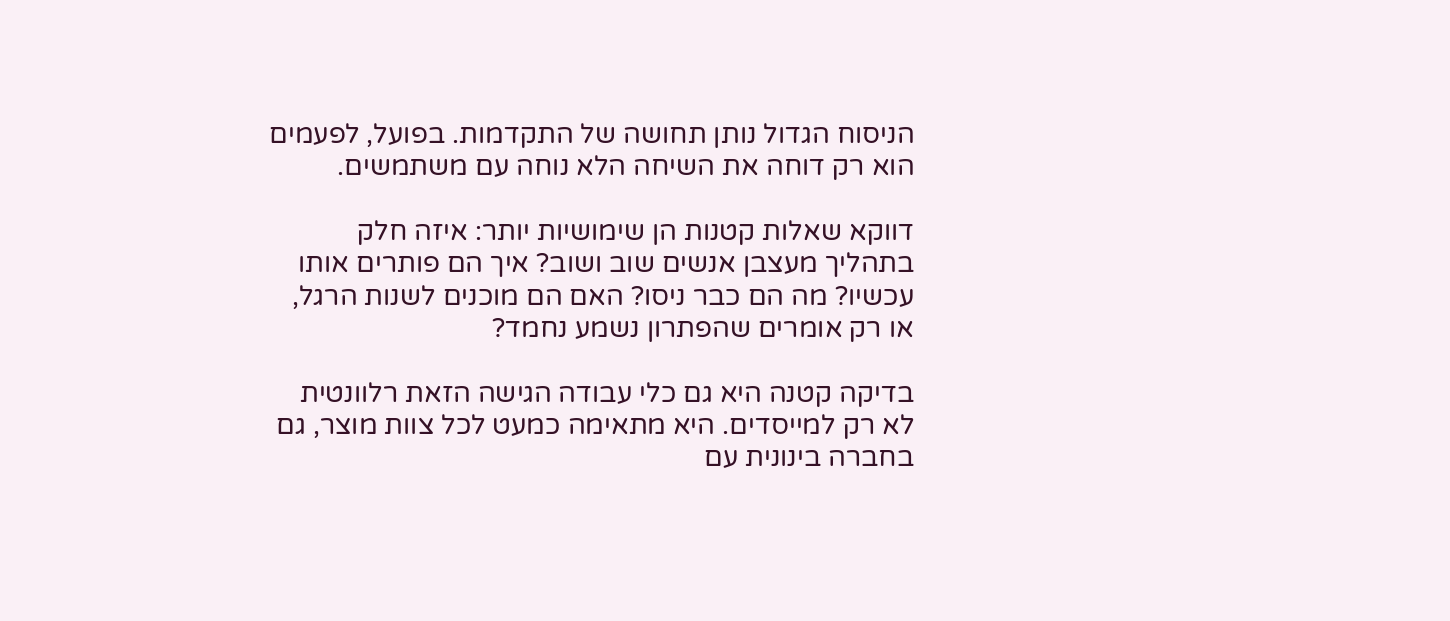הניסוח הגדול נותן תחושה של התקדמות. בפועל, לפעמים הוא רק דוחה את השיחה הלא נוחה עם משתמשים.

דווקא שאלות קטנות הן שימושיות יותר: איזה חלק בתהליך מעצבן אנשים שוב ושוב? איך הם פותרים אותו עכשיו? מה הם כבר ניסו? האם הם מוכנים לשנות הרגל, או רק אומרים שהפתרון נשמע נחמד?

בדיקה קטנה היא גם כלי עבודה הגישה הזאת רלוונטית לא רק למייסדים. היא מתאימה כמעט לכל צוות מוצר, גם בחברה בינונית עם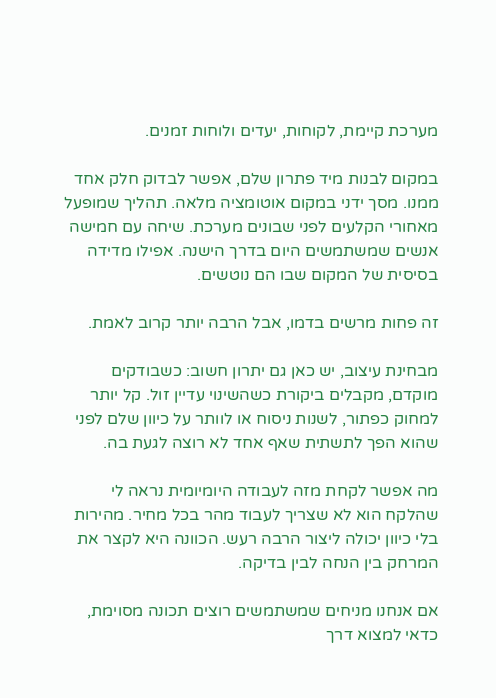מערכת קיימת, לקוחות, יעדים ולוחות זמנים.

במקום לבנות מיד פתרון שלם, אפשר לבדוק חלק אחד ממנו. מסך ידני במקום אוטומציה מלאה. תהליך שמופעל מאחורי הקלעים לפני שבונים מערכת. שיחה עם חמישה אנשים שמשתמשים היום בדרך הישנה. אפילו מדידה בסיסית של המקום שבו הם נוטשים.

זה פחות מרשים בדמו, אבל הרבה יותר קרוב לאמת.

מבחינת עיצוב, יש כאן גם יתרון חשוב: כשבודקים מוקדם, מקבלים ביקורת כשהשינוי עדיין זול. קל יותר למחוק כפתור, לשנות ניסוח או לוותר על כיוון שלם לפני שהוא הפך לתשתית שאף אחד לא רוצה לגעת בה.

מה אפשר לקחת מזה לעבודה היומיומית נראה לי שהלקח הוא לא שצריך לעבוד מהר בכל מחיר. מהירות בלי כיוון יכולה ליצור הרבה רעש. הכוונה היא לקצר את המרחק בין הנחה לבין בדיקה.

אם אנחנו מניחים שמשתמשים רוצים תכונה מסוימת, כדאי למצוא דרך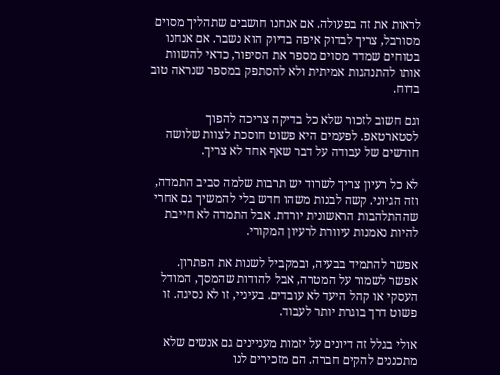לראות את זה בפעולה. אם אנחנו חושבים שתהליך מסוים מסורבל, צריך לבדוק איפה בדיוק הוא נשבר. אם אנחנו בטוחים שמדד מסוים מספר את הסיפור, כדאי להשוות אותו להתנהגות אמיתית ולא להסתפק במספר שנראה טוב בדוח.

וגם חשוב לזכור שלא כל בדיקה צריכה להפוך לסטארטאפ. לפעמים היא פשוט חוסכת לצוות שלושה חודשים של עבודה על דבר שאף אחד לא צריך.

לא כל רעיון צריך לשרוד יש תרבות שלמה סביב התמדה, וזה הגיוני. קשה לבנות משהו חדש בלי להמשיך גם אחרי שההתלהבות הראשונית יורדת. אבל התמדה לא חייבת להיות נאמנות עיוורת לרעיון המקורי.

אפשר להתמיד בבעיה, ובמקביל לשנות את הפתרון. אפשר לשמור על המטרה, אבל להודות שהמסך, המודל העסקי או קהל היעד לא עובדים. בעיניי, זו לא נסיגה. זו פשוט דרך בוגרת יותר לעבוד.

אולי בגלל זה דיונים על יזמות מעניינים גם אנשים שלא מתכננים להקים חברה. הם מזכירים לנו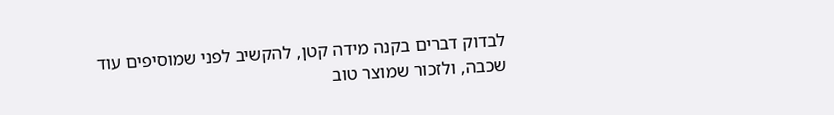לבדוק דברים בקנה מידה קטן, להקשיב לפני שמוסיפים עוד שכבה, ולזכור שמוצר טוב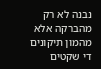נבנה לא רק מהברקה אלא מהמון תיקונים די שקטים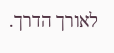לאורך הדרך.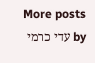More posts by עדי כרמי